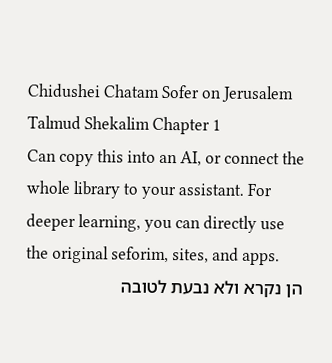Chidushei Chatam Sofer on Jerusalem Talmud Shekalim Chapter 1
Can copy this into an AI, or connect the whole library to your assistant. For deeper learning, you can directly use the original seforim, sites, and apps.
הן נקרא ולא נבעת לטובה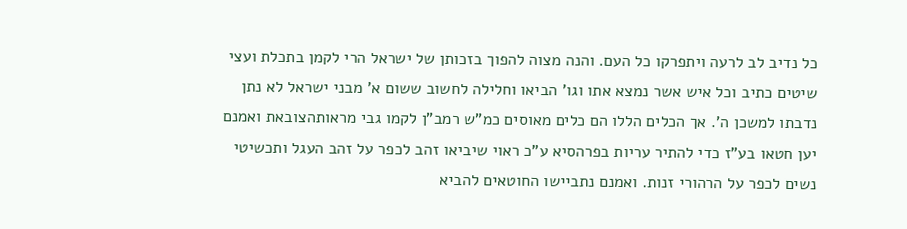כל נדיב לב לרעה ויתפרקו כל העם. והנה מצוה להפוך בזכותן של ישראל הרי לקמן בתכלת ועצי שיטים כתיב וכל איש אשר נמצא אתו וגו' הביאו וחלילה לחשוב ששום א' מבני ישראל לא נתן נדבתו למשכן ה'. אך הכלים הללו הם כלים מאוסים כמ"ש רמב"ן לקמו גבי מראותהצובאת ואמנם יען חטאו בע"ז כדי להתיר עריות בפרהסיא ע"כ ראוי שיביאו זהב לכפר על זהב העגל ותכשיטי נשים לכפר על הרהורי זנות. ואמנם נתביישו החוטאים להביא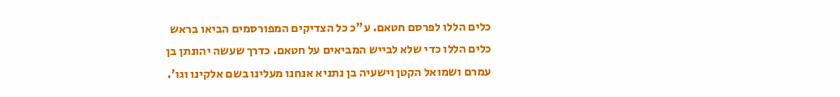כלים הללו לפרסם חטאם. ע"כ כל הצדיקים המפורסמים הביאו בראש כלים הללו כדי שלא לבייש המביאים על חטאם. כדרך שעשה יהונתן בן עמרם ושמואל הקטן וישעיה בן נתניא אנחנו מעלינו בשם אלקינו וגו'.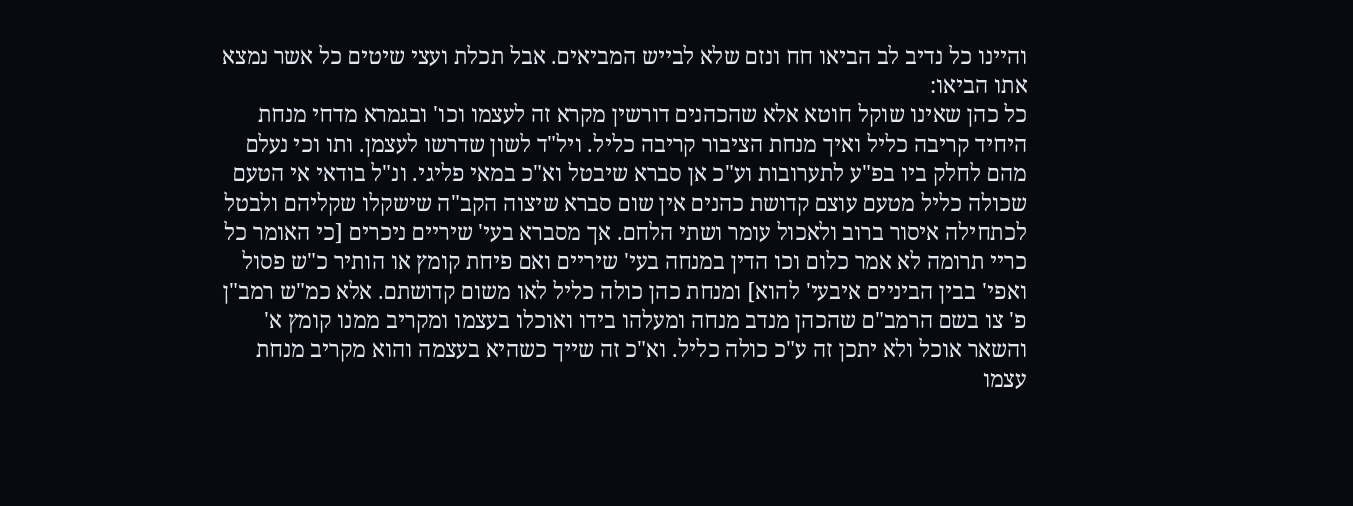והיינו כל נדיב לב הביאו חח ונזם שלא לבייש המביאים. אבל תכלת ועצי שיטים כל אשר נמצא אתו הביאו:
כל כהן שאינו שוקל חוטא אלא שהכהנים דורשין מקרא זה לעצמו וכו' ובגמרא מדחי מנחת היחיד קריבה כליל ואיך מנחת הציבור קריבה כליל. ויל"ד לשון שדרשו לעצמן. ותו וכי נעלם מהם לחלק ביו בפ"ע לתערובות וע"כ אן סברא שיבטל וא"כ במאי פליגי. ונ"ל בודאי אי הטעם שכולה כליל מטעם עוצם קדושת כהנים אין שום סברא שיצוה הקב"ה שישקלו שקליהם ולבטל לכתחילה איסור ברוב ולאכול עומר ושתי הלחם. אך מסברא בעי' שיריים ניכרים [כי האומר כל כריי תרומה לא אמר כלום וכו הדין במנחה בעי' שיריים ואם פיחת קומץ או הותיר כ"ש פסול ואפי' בבין הביניים איבעי' להוא] ומנחת כהן כולה כליל לאו משום קדושתם. אלא כמ"ש רמב"ן פ' צו בשם הרמב"ם שהכהן מנדב מנחה ומעלהו בידו ואוכלו בעצמו ומקריב ממנו קומץ א' והשאר אוכל ולא יתכן זה ע"כ כולה כליל. וא"כ זה שייך כשהיא בעצמה והוא מקריב מנחת עצמו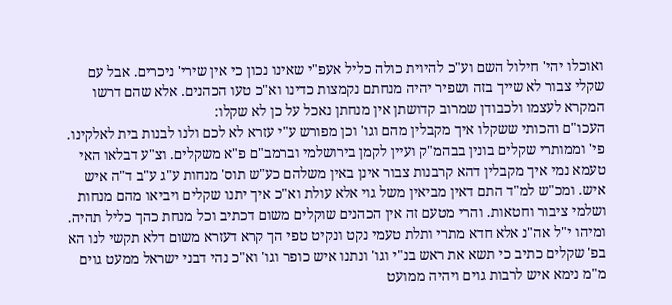ואוכלו יהי' חילול השם וע"כ להיוית כולה כליל אעפ"י שאינו נכון כי אין שירי' ניכרים. אבל עם שקלי צבור לא שייך בזה ושפיר יהיה מנחתם נקמצות כדינו וא"כ טעו הכהנים. אלא שהם דרשו המקרא לעצמו ולכבודן שמרוב קדושתן אין מנחתן נאכל על כן לא שקלו:
העכו"ם והכותי ששקלו איך מקבלין מהם וגו' וכן מפורש ע"י עזרא לא לכם ולנו לבנות בית לאלקינו. פי' וממותרי שקלים בונין בבהמ"ק ועיין לקמן בירושלמי וברמב"ם פ"א משקלים. וצ"ע דבלאו האי טעמא נמי איך מקבלין דהא קרבנות צבור אינן באין משלהם כע"ש תוס' מנחות ע"ג ע"ב ד"ה איש איש. ומכ"ש למ"ד התם דאין מביאין משל גוי אלא עולת וא"כ איך יתנו שקלים ויביאו מהם מנחות ושלמי ציבור וחטאות. והרי מטעם זה אין הכהנים שוקלים משום דכתיב וכל מנחת כהך כליל תהיה. ומיהו י"ל אה"נ אלא חדא מתרי ותלת טעמי נקט ונקיט טפי הך קרא דעזרא משום דלא תקשי לנו הא בפ' שקלים כתיב כי תשא את ראש בנ"י וגו' ונתנו איש כופר וגו' וא"כ נהי דבני ישראל ממעט גוים מ"מ נימא איש לרבות גוים ויהיה ממועט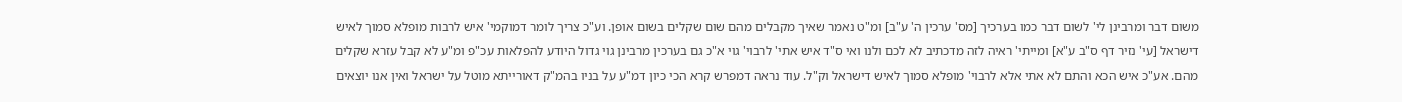משום דבר ומרבינן לי' לשום דבר כמו בערכיך [מס' ערכין ה' ע"ב] ומ"ט נאמר שאיך מקבלים מהם שום שקלים בשום אופן. וע"כ צריך לומר דמוקמי' איש לרבות מופלא סמוך לאיש דישראל [עי' נזיר דף ס"ב ע"א] ומייתי' ראיה לזה מדכתיב לא לכם ולנו ואי ס"ד איש אתי' לרבוי' גוי א"כ גם בערכין מרבינן גוי גדול היודע להפלאות עכ"פ ומ"ע לא קבל עזרא שקלים מהם. אע"כ איש הכא והתם לא אתי אלא לרבוי' מופלא סמוך לאיש דישראל וק"ל. עוד נראה דמפרש קרא הכי כיון דמ"ע על בניו בהמ"ק דאורייתא מוטל על ישראל ואין אנו יוצאים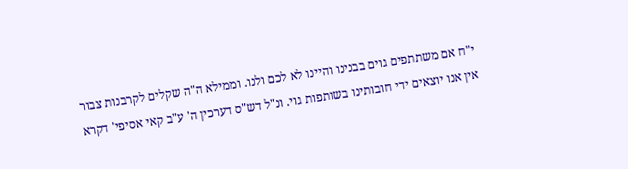י"ח אם משתתפים גוים בבנינו והיינו לא לכם ולנו. וממילא ה"ה שקלים לקרבנות צבור אין אנו יוצאים ידי חובותינו בשותפות גוי. ונ"ל דש"ס דערכין ה' ע"ב קאי אסיפי' דקרא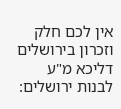אין לכם חלק וזכרון בירושלים דליכא מ"ע לבנות ירושלים: